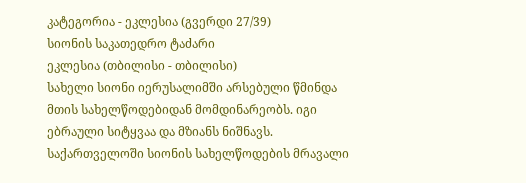კატეგორია - ეკლესია (გვერდი 27/39)
სიონის საკათედრო ტაძარი
ეკლესია (თბილისი - თბილისი)
სახელი სიონი იერუსალიმში არსებული წმინდა მთის სახელწოდებიდან მომდინარეობს. იგი ებრაული სიტყვაა და მზიანს ნიშნავს. საქართველოში სიონის სახელწოდების მრავალი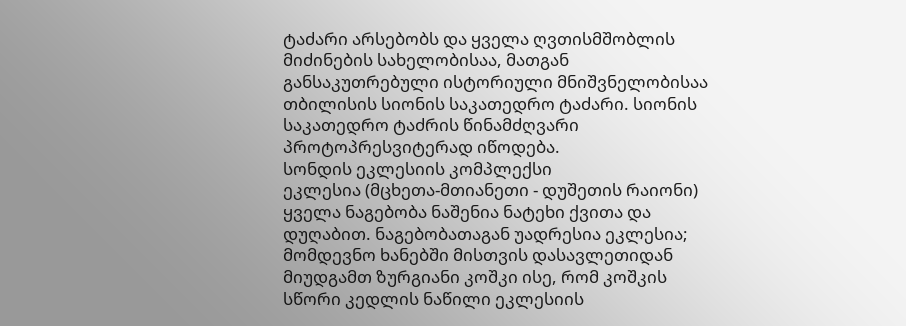ტაძარი არსებობს და ყველა ღვთისმშობლის მიძინების სახელობისაა, მათგან განსაკუთრებული ისტორიული მნიშვნელობისაა თბილისის სიონის საკათედრო ტაძარი. სიონის საკათედრო ტაძრის წინამძღვარი პროტოპრესვიტერად იწოდება.
სონდის ეკლესიის კომპლექსი
ეკლესია (მცხეთა-მთიანეთი - დუშეთის რაიონი)
ყველა ნაგებობა ნაშენია ნატეხი ქვითა და დუღაბით. ნაგებობათაგან უადრესია ეკლესია; მომდევნო ხანებში მისთვის დასავლეთიდან მიუდგამთ ზურგიანი კოშკი ისე, რომ კოშკის სწორი კედლის ნაწილი ეკლესიის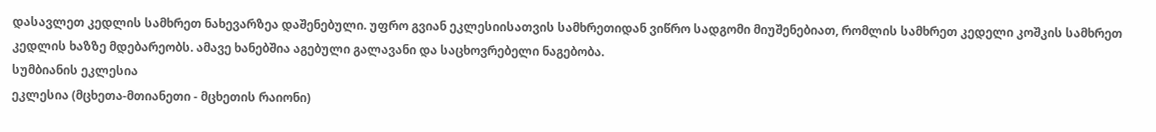დასავლეთ კედლის სამხრეთ ნახევარზეა დაშენებული. უფრო გვიან ეკლესიისათვის სამხრეთიდან ვიწრო სადგომი მიუშენებიათ, რომლის სამხრეთ კედელი კოშკის სამხრეთ კედლის ხაზზე მდებარეობს. ამავე ხანებშია აგებული გალავანი და საცხოვრებელი ნაგებობა.
სუმბიანის ეკლესია
ეკლესია (მცხეთა-მთიანეთი - მცხეთის რაიონი)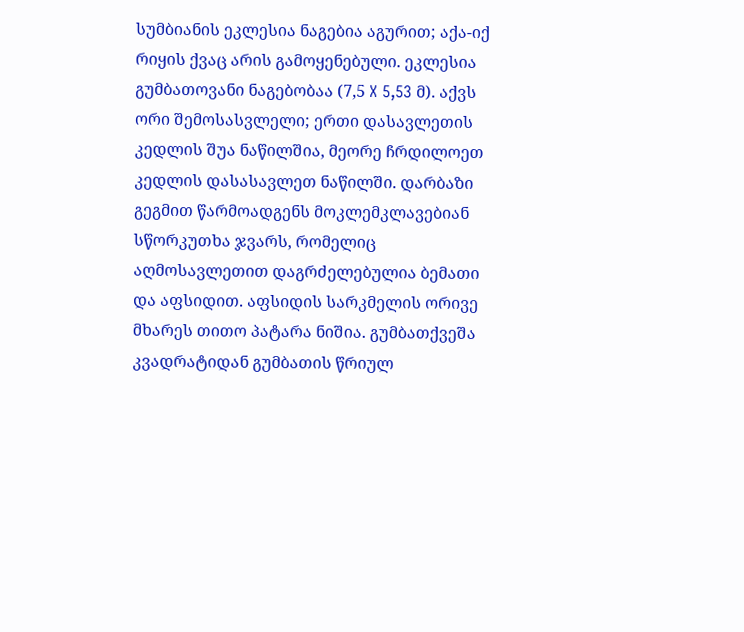სუმბიანის ეკლესია ნაგებია აგურით; აქა-იქ რიყის ქვაც არის გამოყენებული. ეკლესია გუმბათოვანი ნაგებობაა (7,5 X 5,53 მ). აქვს ორი შემოსასვლელი; ერთი დასავლეთის კედლის შუა ნაწილშია, მეორე ჩრდილოეთ კედლის დასასავლეთ ნაწილში. დარბაზი გეგმით წარმოადგენს მოკლემკლავებიან სწორკუთხა ჯვარს, რომელიც აღმოსავლეთით დაგრძელებულია ბემათი და აფსიდით. აფსიდის სარკმელის ორივე მხარეს თითო პატარა ნიშია. გუმბათქვეშა კვადრატიდან გუმბათის წრიულ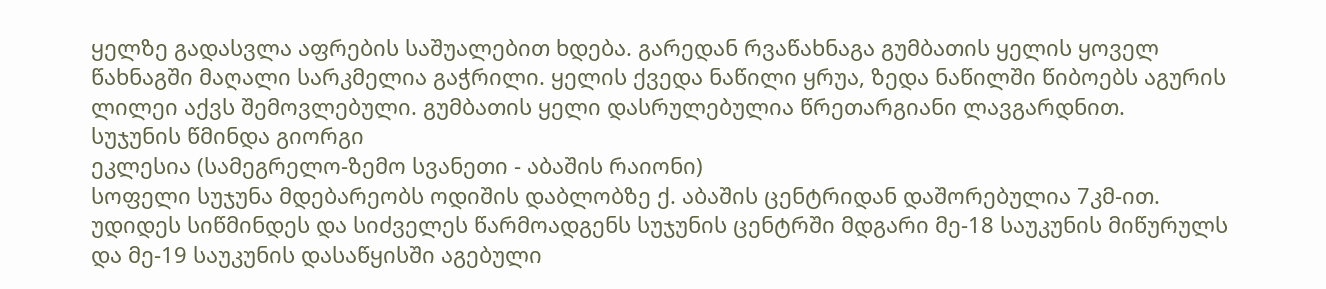ყელზე გადასვლა აფრების საშუალებით ხდება. გარედან რვაწახნაგა გუმბათის ყელის ყოველ წახნაგში მაღალი სარკმელია გაჭრილი. ყელის ქვედა ნაწილი ყრუა, ზედა ნაწილში წიბოებს აგურის ლილეი აქვს შემოვლებული. გუმბათის ყელი დასრულებულია წრეთარგიანი ლავგარდნით.
სუჯუნის წმინდა გიორგი
ეკლესია (სამეგრელო-ზემო სვანეთი - აბაშის რაიონი)
სოფელი სუჯუნა მდებარეობს ოდიშის დაბლობზე ქ. აბაშის ცენტრიდან დაშორებულია 7კმ-ით. უდიდეს სიწმინდეს და სიძველეს წარმოადგენს სუჯუნის ცენტრში მდგარი მე-18 საუკუნის მიწურულს და მე-19 საუკუნის დასაწყისში აგებული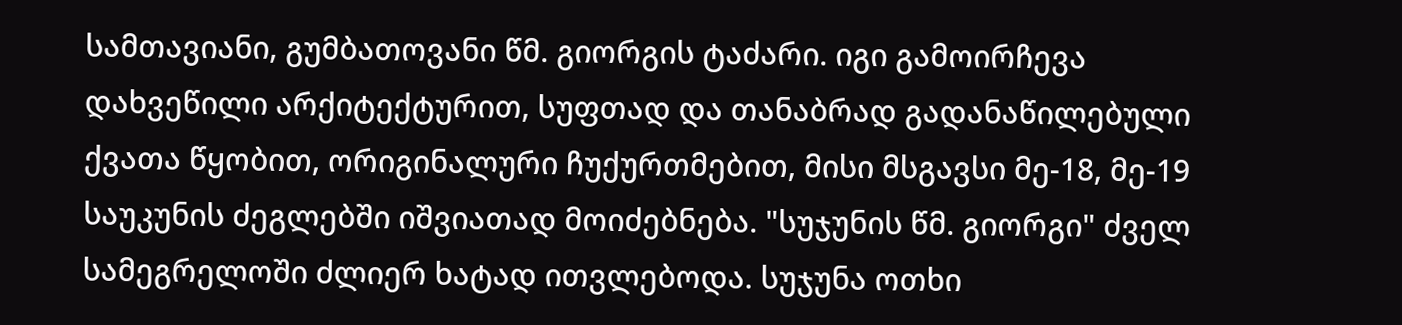სამთავიანი, გუმბათოვანი წმ. გიორგის ტაძარი. იგი გამოირჩევა დახვეწილი არქიტექტურით, სუფთად და თანაბრად გადანაწილებული ქვათა წყობით, ორიგინალური ჩუქურთმებით, მისი მსგავსი მე-18, მე-19 საუკუნის ძეგლებში იშვიათად მოიძებნება. "სუჯუნის წმ. გიორგი" ძველ სამეგრელოში ძლიერ ხატად ითვლებოდა. სუჯუნა ოთხი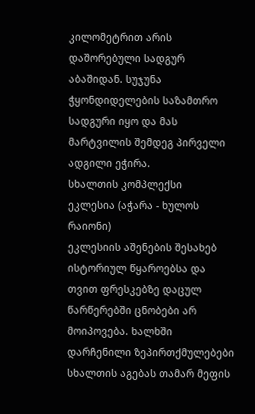კილომეტრით არის დაშორებული სადგურ აბაშიდან. სუჯუნა ჭყონდიდელების საზამთრო სადგური იყო და მას მარტვილის შემდეგ პირველი ადგილი ეჭირა.
სხალთის კომპლექსი
ეკლესია (აჭარა - ხულოს რაიონი)
ეკლესიის აშენების შესახებ ისტორიულ წყაროებსა და თვით ფრესკებზე დაცულ წარწერებში ცნობები არ მოიპოვება. ხალხში დარჩენილი ზეპირთქმულებები სხალთის აგებას თამარ მეფის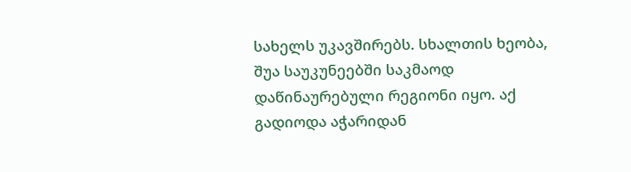სახელს უკავშირებს. სხალთის ხეობა, შუა საუკუნეებში საკმაოდ დაწინაურებული რეგიონი იყო. აქ გადიოდა აჭარიდან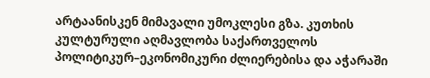არტაანისკენ მიმავალი უმოკლესი გზა. კუთხის კულტურული აღმავლობა საქართველოს პოლიტიკურ–ეკონომიკური ძლიერებისა და აჭარაში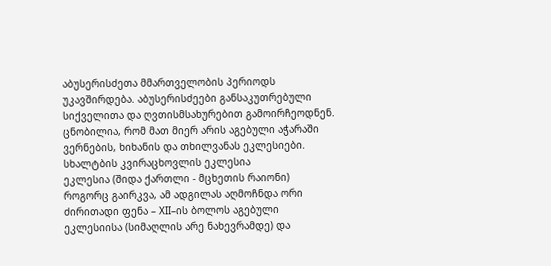აბუსერისძეთა მმართველობის პერიოდს უკავშირდება. აბუსერისძეები განსაკუთრებული სიქველითა და ღვთისმსახურებით გამოირჩეოდნენ. ცნობილია, რომ მათ მიერ არის აგებული აჭარაში ვერნების, ხიხანის და თხილვანას ეკლესიები.
სხალტბის კვირაცხოვლის ეკლესია
ეკლესია (შიდა ქართლი - მცხეთის რაიონი)
როგორც გაირკვა, ამ ადგილას აღმოჩნდა ორი ძირითადი ფენა – XII–ის ბოლოს აგებული ეკლესიისა (სიმაღლის არე ნახევრამდე) და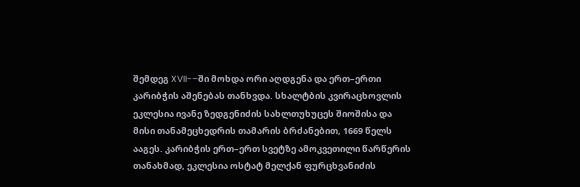შემდეგ XVII-–ში მოხდა ორი აღდგენა და ერთ–ერთი კარიბჭის აშენებას თანხვდა. სხალტბის კვირაცხოვლის ეკლესია ივანე ზედგენიძის სახლთუხუცეს შიოშისა და მისი თანამეცხედრის თამარის ბრძანებით, 1669 წელს ააგეს. კარიბჭის ერთ–ერთ სვეტზე ამოკვეთილი წარწერის თანახმად, ეკლესია ოსტატ მელქან ფურცხვანიძის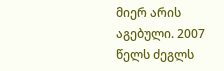მიერ არის აგებული. 2007 წელს ძეგლს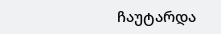ჩაუტარდა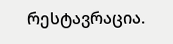რესტავრაცია.